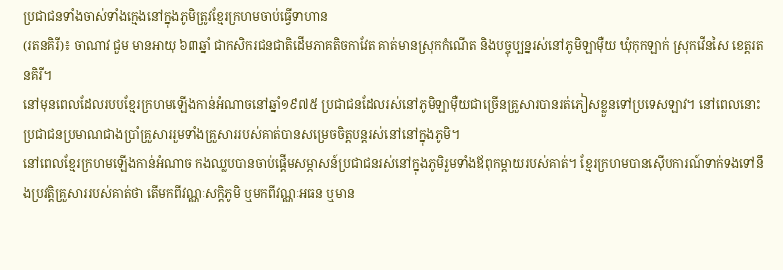ប្រជាជនទាំងចាស់ទាំងក្មេងនៅក្នុងភូមិត្រូវខ្មែរក្រហមចាប់ធ្វើទាហាន
(រតនគិរី)៖ ចាណាវ ជួម មានអាយុ ៦៣ឆ្នាំ ជាកសិករជនជាតិដើមភាគតិចកាវែត គាត់មានស្រុកកំណើត និងបច្ចុប្បន្នរស់នៅភូមិឡាម៉ឺយ ឃុំកុកឡាក់ ស្រុកវើនសៃ ខេត្តរតនគិរី។
នៅមុនពេលដែលរបបខ្មែរក្រហមឡើងកាន់អំណាចនៅឆ្នាំ១៩៧៥ ប្រជាជនដែលរស់នៅភូមិឡាម៉ឺយជាច្រើនគ្រួសារបានរត់ភៀសខ្លួនទៅប្រទេសឡាវ។ នៅពេលនោះ ប្រជាជនប្រមាណជាងប្រាំគ្រួសាររួមទាំងគ្រួសាររបស់គាត់បានសម្រេចចិត្តបន្តរស់នៅនៅក្នុងភូមិ។
នៅពេលខ្មែរក្រហមឡើងកាន់អំណាច កងឈ្លបបានចាប់ផ្តើមសម្ភាសន៍ប្រជាជនរស់នៅក្នុងភូមិរួមទាំងឪពុកម្តាយរបស់គាត់។ ខ្មែរក្រហមបានស៊ើបការណ៍ទាក់ទងទៅនឹងប្រវត្តិគ្រួសាររបស់គាត់ថា តើមកពីវណ្ណៈសក្តិភូមិ ឬមកពីវណ្ណៈអធន ឬមាន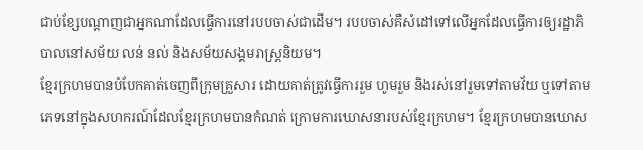ជាប់ខែ្សបណ្តាញជាអ្នកណាដែលធ្វើការនៅរបបចាស់ជាដើម។ របបចាស់គឺសំដៅទៅលើអ្នកដែលធ្វើការឲ្យរដ្ឋាភិបាលនៅសម័យ លន់ នល់ និងសម័យសង្គមរាស្ត្រនិយម។
ខ្មែរក្រហមបានបំបែកគាត់ចេញពីក្រុមគ្រួសារ ដោយគាត់ត្រូវធ្វើការរួម ហូមរួម និងរស់នៅរួមទៅតាមវ័យ ឬទៅតាមភេទនៅក្នុងសហករណ៍ដែលខ្មែរក្រហមបានកំណត់ ក្រោមការឃោសនារបស់ខ្មែរក្រហម។ ខ្មែរក្រហមបានឃោស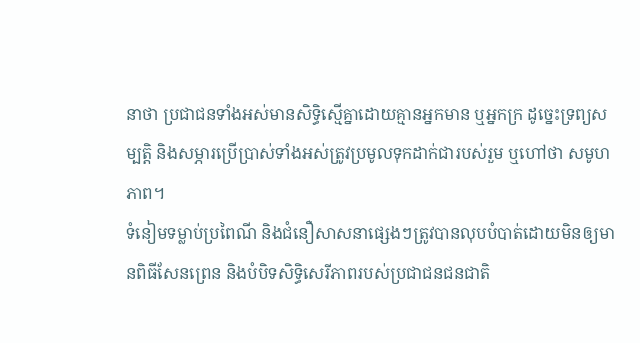នាថា ប្រជាជនទាំងអស់មានសិទ្ធិស្មើគ្នាដោយគ្មានអ្នកមាន ឬអ្នកក្រ ដូច្នេះទ្រព្យសម្បត្តិ និងសម្ភារប្រើប្រាស់ទាំងអស់ត្រូវប្រមូលទុកដាក់ជារបស់រួម ឬហៅថា សមូហភាព។
ទំនៀមទម្លាប់ប្រពៃណី និងជំនឿសាសនាផ្សេងៗត្រូវបានលុបបំបាត់ដោយមិនឲ្យមានពិធីសែនព្រេន និងបំបិទសិទ្ធិសេរីភាពរបស់ប្រជាជនជនជាតិ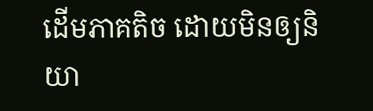ដើមភាគតិច ដោយមិនឲ្យនិយា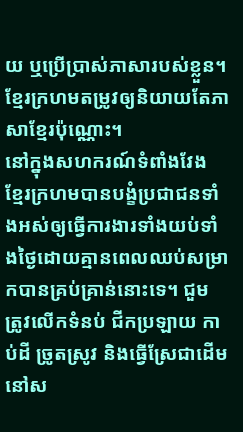យ ឬប្រើប្រាស់ភាសារបស់ខ្លួន។ ខ្មែរក្រហមតម្រូវឲ្យនិយាយតែភាសាខ្មែរប៉ុណ្ណោះ។
នៅក្នុងសហករណ៍ទំពាំងវែង ខ្មែរក្រហមបានបង្ខំប្រជាជនទាំងអស់ឲ្យធ្វើការងារទាំងយប់ទាំងថ្ងៃដោយគ្មានពេលឈប់សម្រាកបានគ្រប់គ្រាន់នោះទេ។ ជួម ត្រូវលើកទំនប់ ជីកប្រឡាយ កាប់ដី ច្រូតស្រូវ និងធ្វើស្រែជាដើមនៅស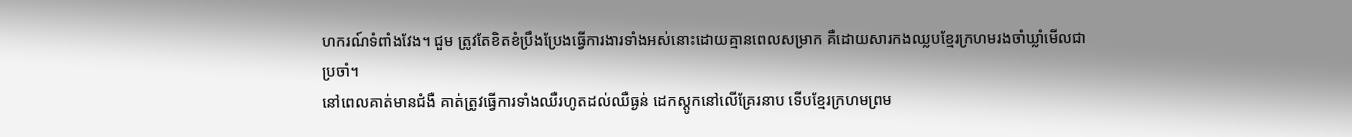ហករណ៍ទំពាំងវែង។ ជួម ត្រូវតែខិតខំប្រឹងប្រែងធ្វើការងារទាំងអស់នោះដោយគ្មានពេលសម្រាក គឺដោយសារកងឈ្លបខ្មែរក្រហមរងចាំឃ្លាំមើលជាប្រចាំ។
នៅពេលគាត់មានជំងឺ គាត់ត្រូវធ្វើការទាំងឈឺរហូតដល់ឈឺធ្ងន់ ដេកស្តូកនៅលើគ្រែរនាប ទើបខ្មែរក្រហមព្រម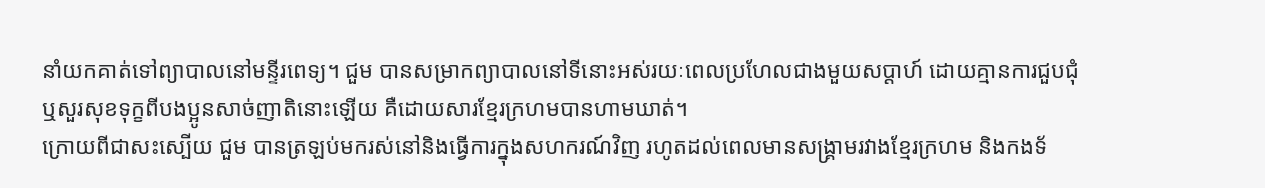នាំយកគាត់ទៅព្យាបាលនៅមន្ទីរពេទ្យ។ ជួម បានសម្រាកព្យាបាលនៅទីនោះអស់រយៈពេលប្រហែលជាងមួយសប្ដាហ៍ ដោយគ្មានការជួបជុំ ឬសួរសុខទុក្ខពីបងប្អូនសាច់ញាតិនោះឡើយ គឺដោយសារខ្មែរក្រហមបានហាមឃាត់។
ក្រោយពីជាសះស្បើយ ជួម បានត្រឡប់មករស់នៅនិងធ្វើការក្នុងសហករណ៍វិញ រហូតដល់ពេលមានសង្គ្រាមរវាងខ្មែរក្រហម និងកងទ័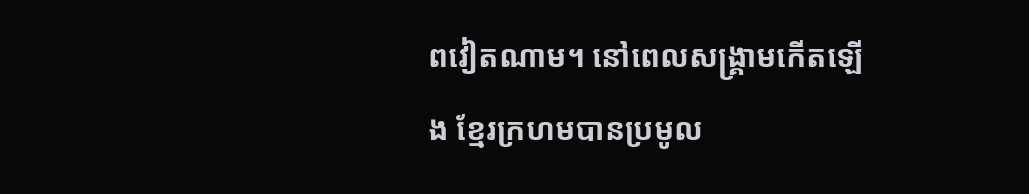ពវៀតណាម។ នៅពេលសង្គ្រាមកើតឡើង ខ្មែរក្រហមបានប្រមូល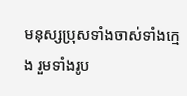មនុស្សប្រុសទាំងចាស់ទាំងក្មេង រួមទាំងរូប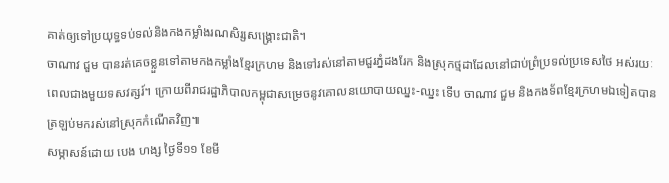គាត់ឲ្យទៅប្រយុទ្ធទប់ទល់និងកងកម្លាំងរណសិរ្សសង្គ្រោះជាតិ។
ចាណាវ ជួម បានរត់គេចខ្លួនទៅតាមកងកម្លាំងខ្មែរក្រហម និងទៅរស់នៅតាមជួរភ្នំដងរែក និងស្រុកថ្មដាដែលនៅជាប់ព្រំប្រទល់ប្រទេសថៃ អស់រយៈពេលជាងមួយទសវត្សរ៍។ ក្រោយពីរាជរដ្ឋាភិបាលកម្ពុជាសម្រេចនូវគោលនយោបាយឈ្នះ-ឈ្នះ ទើប ចាណាវ ជួម និងកងទ័ពខ្មែរក្រហមឯទៀតបានត្រឡប់មករស់នៅស្រុកកំណើតវិញ៕
សម្ភាសន៍ដោយ បេង ហង្ស ថ្ងៃទី១១ ខែមី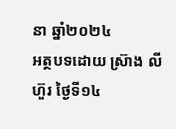នា ឆ្នាំ២០២៤
អត្ថបទដោយ ស្រ៊ាង លីហ៊ួរ ថ្ងៃទី១៤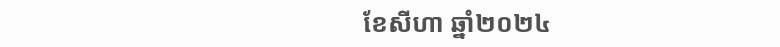ខែសីហា ឆ្នាំ២០២៤